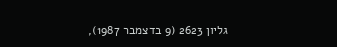גליון 2623 (9 בדצמבר 1987),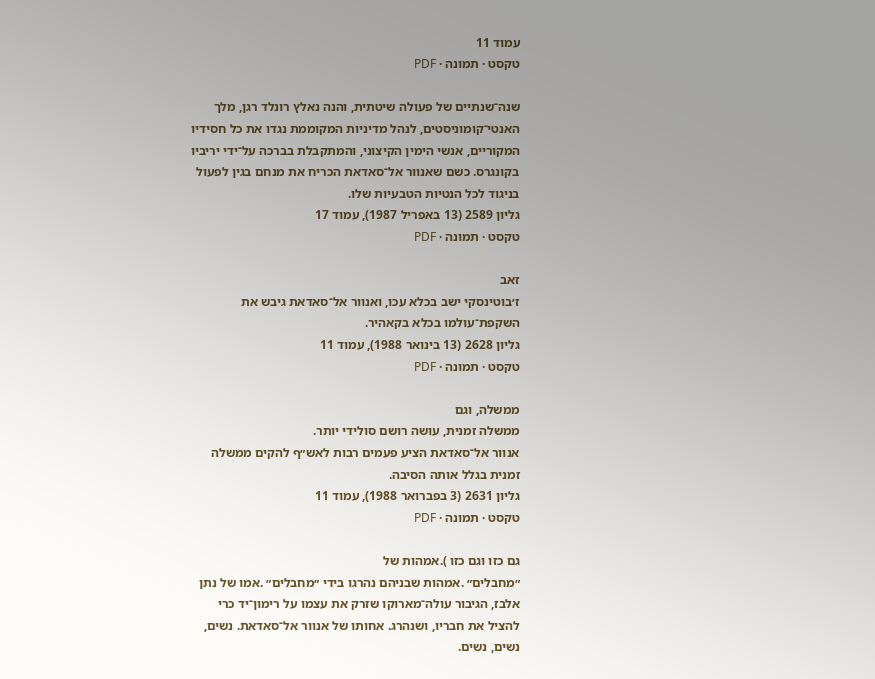עמוד 11
טקסט · תמונה · PDF

שנה־שנתיים של פעולה שיטתית, והנה נאלץ רונלד רגן, מלך
האנטי־קומוניסטים, לנהל מדיניות המקוממת נגדו את כל חסידיו
המקוריים, אנשי הימין הקיצוני, והמתקבלת בברכה על־ידי יריביו
בקונגרס. כשם שאנוור אל־סאדאת הכריח את מנחם בגין לפעול
בניגוד לכל הנטיות הטבעיות שלו.
גליון 2589 (13 באפריל 1987), עמוד 17
טקסט · תמונה · PDF

זאב
ז׳בוטינסקי ישב בכלא עכו, ואנוור אל־סאדאת גיבש את
השקפת־עולמו בכלא בקאהיר.
גליון 2628 (13 בינואר 1988), עמוד 11
טקסט · תמונה · PDF

ממשלה, וגם
ממשלה זמנית, עושה רושם סולידי יותר.
אנוור אל־סאדאת הציע פעמים רבות לאש״ף להקים ממשלה
זמנית בגלל אותה הסיבה.
גליון 2631 (3 בפברואר 1988), עמוד 11
טקסט · תמונה · PDF

גם כזו וגם כזו ).אמהות של
״מחבלים״ .אמהות שבניהם נהרגו בידי ״מחבלים״ .אמו של נתן
אלבז, הגיבור עולה־מארוקו שזרק את עצמו על רימון־יד כרי
להציל את חבריו, ושנהרג. אחותו של אנוור אל־סאדאת. נשים,
נשים, נשים.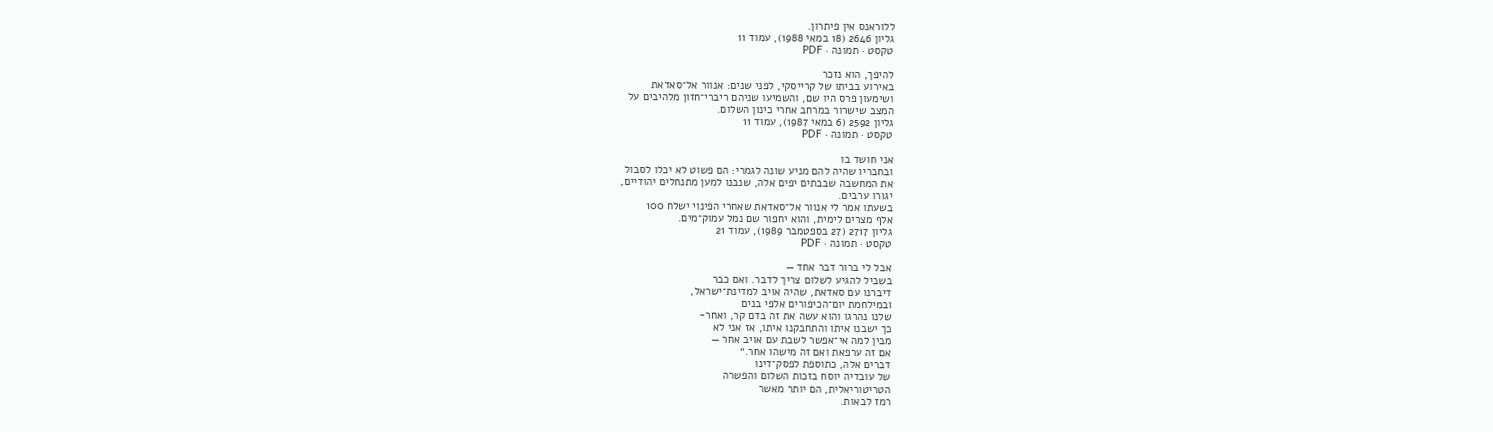ללוראנס אין פיתרון.
גליון 2646 (18 במאי 1988), עמוד 11
טקסט · תמונה · PDF

להיפך, הוא נזכר
באירוע בביתו של קרייסקי, לפני שנים: אנוור אל־סאדאת
ושימעון פרס היו שם, והשמיעו שניהם ריברי־חזון מלהיבים על
המצב שישרור במרחב אחרי כינון השלום.
גליון 2592 (6 במאי 1987), עמוד 11
טקסט · תמונה · PDF

אני חושד בו
ובחבריו שהיה להם מניע שונה לגמרי: הם פשוט לא יכלו לסבול
את המחשבה שבבתים יפים אלה, שנבנו למען מתנחלים יהודיים,
יגורו ערבים.
בשעתו אמר לי אנוור אל־סאדאת שאחרי הפינוי ישלח 100
אלף מצרים לימית, והוא יחפור שם נמל עמוק־מים.
גליון 2717 (27 בספטמבר 1989), עמוד 21
טקסט · תמונה · PDF

אבל לי ברור דבר אחד —
בשביל להגיע לשלום צריך לדבר. ואם כבר
דיברנו עם סאדאת, שהיה אויב למדינת־ישראל,
ובמילחמת יום־הכיפורים אלפי בנים
שלנו נהרגו והוא עשה את זה בדם קר, ואחר-
כך ישבנו איתו והתחבקנו איתו, אז אני לא
מבין למה אי־אפשר לשבת עם אויב אחר —
אם זה ערפאת ואם זה מישהו אחר.״
דברים אלה, כתוספת לפסק־דינו
של עובדיה יוסח בזכות השלום והפשרה
הטריטוריאלית, הם יותר מאשר
רמז לבאות.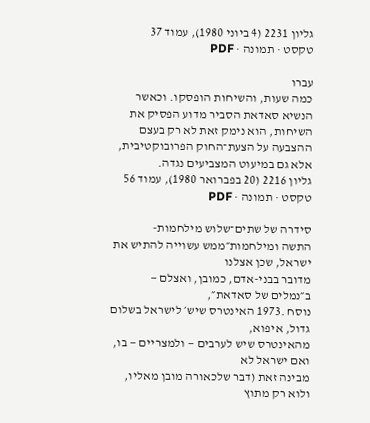גליון 2231 (4 ביוני 1980), עמוד 37
טקסט · תמונה · PDF

עברו
כמה שעות, והשיחות הופסקו. וכאשר
הנשיא סאדאת הסביר מדוע הפסיק את
השיחות, הוא נימק זאת לא רק בעצם
ההצבעה על הצעת־החוק הפרובוקטיבית,
אלא גם במיעוט המצביעים נגדה.
גליון 2216 (20 בפברואר 1980), עמוד 56
טקסט · תמונה · PDF

סידרה של שתים־שלוש מילחמות-
התשה ומילחמות״ממש עשוייה להתיש את ישראל, שכן אצלנו
מדובר בבני-אדם, כמובן, ואצלם — ב״נמלים של סאדאת״,
נוסח .1973 האינטרס שיש׳ לישראל בשלום גדול, איפוא,
מהאינטרס שיש לערבים — ולמצריים — בו, ואם ישראל לא
מבינה זאת (דבר שלכאורה מובן מאליו, ולוא רק מתוץ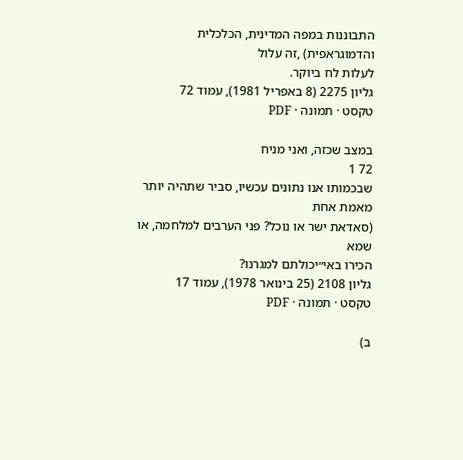התבוננות במפה המדינית, הכלכלית והדמוגראפית) ,זה עלול
לעלות לח ביוקר.
גליון 2275 (8 באפריל 1981), עמוד 72
טקסט · תמונה · PDF

במצב שכזה, ואני מניח
72 1
שבכמותו אנו נתונים עכשיו, סביר שתהיה יותר מאמת אחת
(סאדאת ישר או נוכל? פני הערבים למלחמה, או שמא
הכירו באי״יכולתם למגרנו?
גליון 2108 (25 בינואר 1978), עמוד 17
טקסט · תמונה · PDF

ב)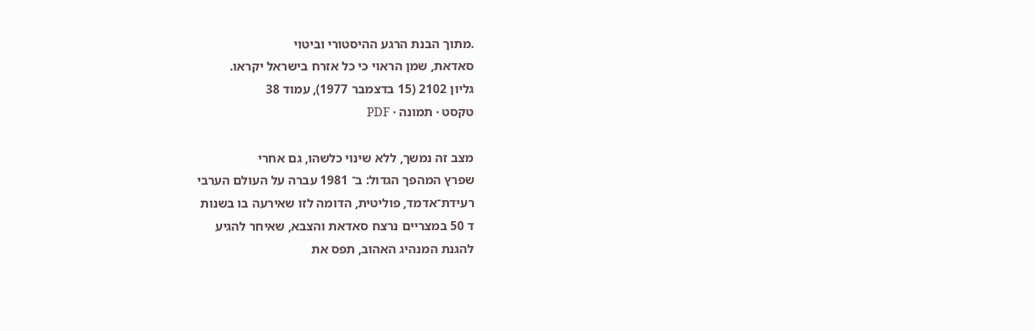.מתוך הבנת הרגע ההיסטורי וביטוי
סאדאת, שמן הראוי כי כל אזרח בישראל יקראו.
גליון 2102 (15 בדצמבר 1977), עמוד 38
טקסט · תמונה · PDF

מצב זה נמשך, ללא שינוי כלשהו, גם אחרי
שפרץ המהפך הגדול: ב־ 1981 עברה על העולם הערבי
רעידת־אדמד, פוליטית, הדומה לזו שאירעה בו בשנות
ד 50 במצריים נרצח סאדאת והצבא, שאיחר להגיע
להגנת המנהיג האהוב, תפס את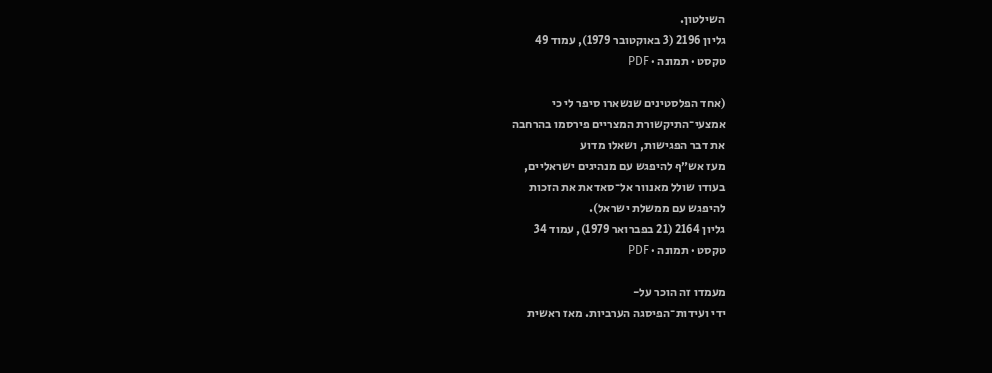השילטון.
גליון 2196 (3 באוקטובר 1979), עמוד 49
טקסט · תמונה · PDF

(אחד הפלסטינים שנשארו סיפר לי כי
אמצעי־התיקשורת המצריים פירסמו בהרחבה
את דבר הפגישות, ושאלו מדוע
מעז אש״ף להיפגש עם מנהיגים ישראליים,
בעודו שולל מאנוור אל־סאדאת את הזכות
להיפגש עם ממשלת ישראל).
גליון 2164 (21 בפברואר 1979), עמוד 34
טקסט · תמונה · PDF

מעמדו זה הוכר על-
ידי ועידות־הפיסגה הערביות. מאז ראשית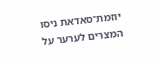יוזמת־סאדאת ניסו המצרים לערער על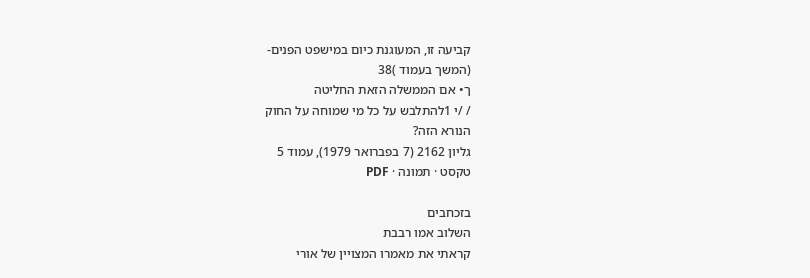קביעה זו, המעוגנת כיום במישפט הפנים-
(המשך בעמוד )38
ך• אם הממשלה הזאת החליטה
/ /י 1להתלבש על כל מי שמוחה על החוק
הנורא הזה?
גליון 2162 (7 בפברואר 1979), עמוד 5
טקסט · תמונה · PDF

בזכחבים
השלוב אמו רבבת
קראתי את מאמרו המצויין של אורי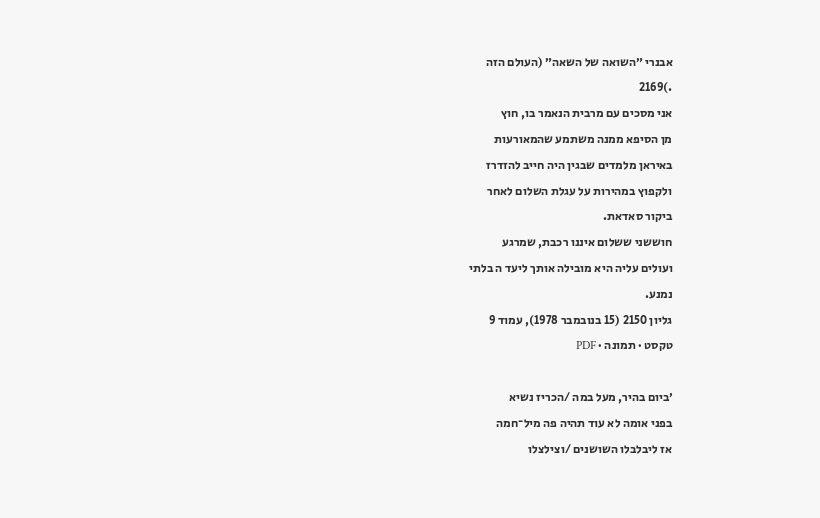אבנרי ״השואה של השאה״ (העולם הזה
.)2169
אני מסכים עם מרבית הנאמר בו, חוץ
מן הסיפא ממנה משתמע שהמאורעות
באיראן מלמדים שבגין היה חייב להזדרז
ולקפוץ במהירות על עגלת השלום לאחר
ביקור סאדאת.
חוששני ששלום איננו רכבת, שמרגע
ועולים עליה היא מובילה אותך ליעד ה בלתי
נמנע.
גליון 2150 (15 בנובמבר 1978), עמוד 9
טקסט · תמונה · PDF

׳ביום בהיר, מעל במה /הכריז נשיא
בפני אומה לא עוד תהיה פה מיל־חמה
אז ליבלבלו השושנים /וצילצלו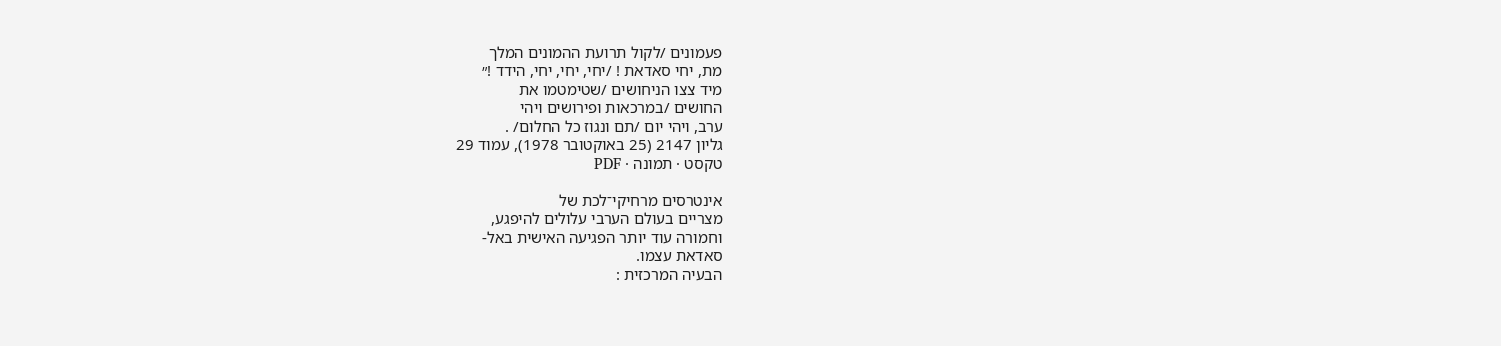פעמונים /לקול תרועת ההמונים המלך
מת, יחי סאדאת ! /יחי, יחי, יחי, הידד !״
מיד צצו הניחושים /שטימטמו את
החושים /במרכאות ופירושים ויהי
ערב, ויהי יום /תם ונגוז כל החלום/ .
גליון 2147 (25 באוקטובר 1978), עמוד 29
טקסט · תמונה · PDF

אינטרסים מרחיקי־לכת של
מצריים בעולם הערבי עלולים להיפגע,
וחמורה עוד יותר הפגיעה האישית באל-
סאדאת עצמו.
הבעיה המרכזית :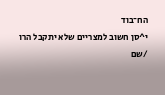הח־בוד
י^סן חשוב למצריים שלא יתקבל הרו /שם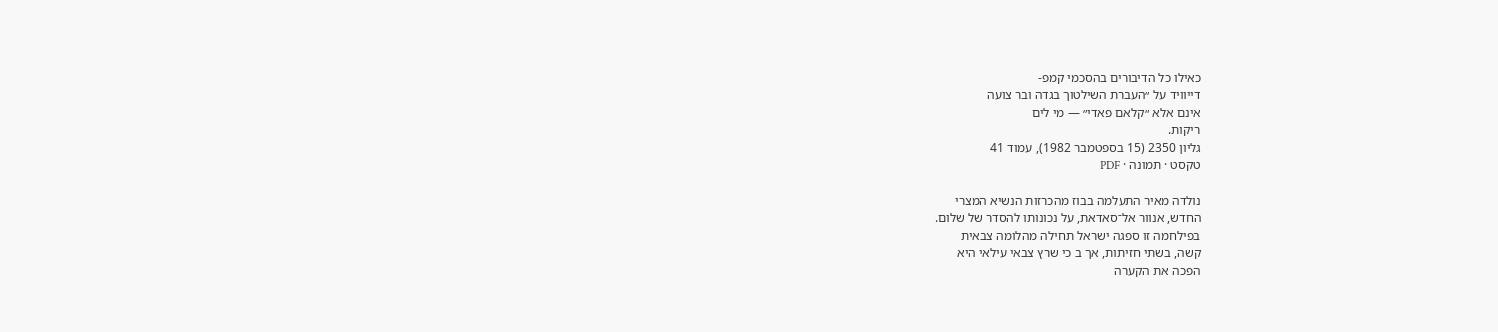כאילו כל הדיבורים בהסכמי קמפ-
דייוויד על ״העברת השילטוך בגדה ובר צועה
אינם אלא ״קלאם פאדי״ — מי לים
ריקות.
גליון 2350 (15 בספטמבר 1982), עמוד 41
טקסט · תמונה · PDF

נולדה מאיר התעלמה בבוז מהכרזות הנשיא המצרי
החדש, אנוור אל־סאדאת, על נכונותו להסדר של שלום.
בפילחמה זו ספגה ישראל תחילה מהלומה צבאית
קשה, בשתי חזיתות, אך ב כי שרץ צבאי עילאי היא
הפכה את הקערה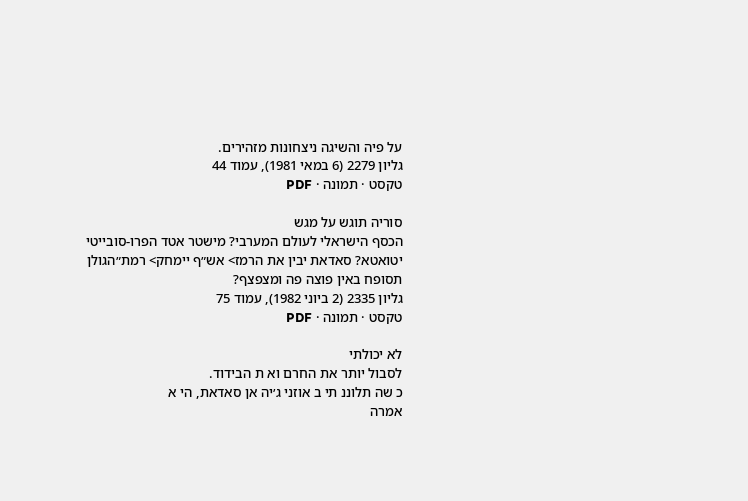על פיה והשיגה ניצחונות מזהירים.
גליון 2279 (6 במאי 1981), עמוד 44
טקסט · תמונה · PDF

סוריה תוגש על מגש
הכסף הישראלי לעולם המערבי? מישטר אטד הפרו-סובייטי
יטואטא? סאדאת יבין את הרמז> אש״ף יימחק> רמת״הגולן
תסופח באין פוצה פה ומצפצף?
גליון 2335 (2 ביוני 1982), עמוד 75
טקסט · תמונה · PDF

לא יכולתי
לסבול יותר את החרם וא ת הבידוד.
כ שה תלוננ תי ב אוזני ג׳יה אן סאדאת, הי א
אמרה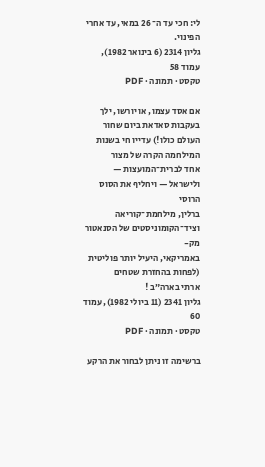לי: חכי עד ה־ 26 במאי, עד אחרי
הפינוי.
גליון 2314 (6 בינואר 1982), עמוד 58
טקסט · תמונה · PDF

אם אסד עצמו, או יורשו, ילך בעקבות סאדאת ביום שחור
העולם כולו!) עדייו חי בשנות המילחמה הקרה של מצור
אחד לברית־המועצות — ולישראל — ויחליף את הסוס הרוסי
ברלין, מילחמת־קוריאה וציד־הקומוניסטים של הסנאטור מק-
באמריקאי, היעיל יותר פוליטית (לפחות בהחזרת שטחים
ארתי בארה״ב !
גליון 2341 (11 ביולי 1982), עמוד 60
טקסט · תמונה · PDF

ברשימה זו ניתן לבחור את הרקע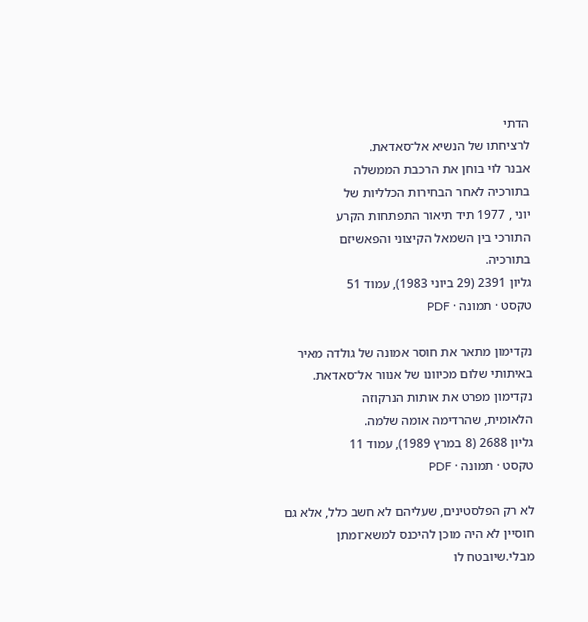הדתי
לרציחתו של הנשיא אל־סאדאת.
אבנר לוי בוחן את הרכבת הממשלה
בתורכיה לאחר הבחירות הכלליות של
יוני , 1977 תיד תיאור התפתחות הקרע
התורכי בין השמאל הקיצוני והפאשיזם
בתורכיה.
גליון 2391 (29 ביוני 1983), עמוד 51
טקסט · תמונה · PDF

נקדימון מתאר את חוסר אמונה של גולדה מאיר
באיתותי שלום מכיוונו של אנוור אל־סאדאת.
נקדימון מפרט את אותות הנרקוזה
הלאומית, שהרדימה אומה שלמה.
גליון 2688 (8 במרץ 1989), עמוד 11
טקסט · תמונה · PDF

לא רק הפלסטינים, שעליהם לא חשב כלל, אלא גם
חוסיין לא היה מוכן להיכנס למשא־ומתן מבלי.שיובטח לו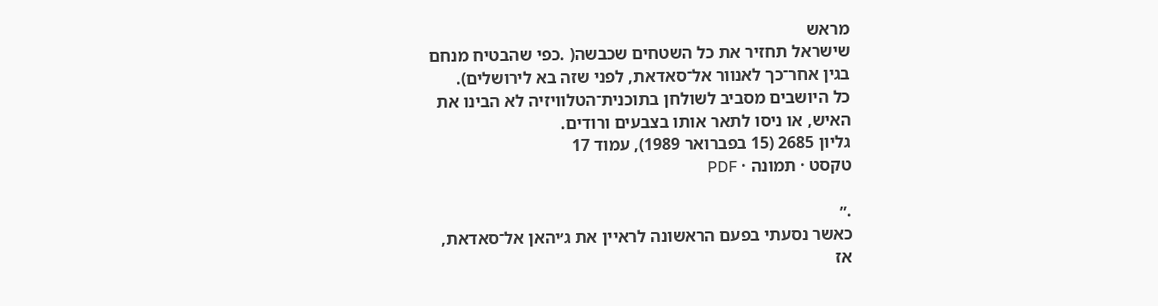מראש
שישראל תחזיר את כל השטחים שכבשה( .כפי שהבטיח מנחם
בגין אחר־כך לאנוור אל־סאדאת, לפני שזה בא לירושלים).
כל היושבים מסביב לשולחן בתוכנית־הטלוויזיה לא הבינו את
האיש, או ניסו לתאר אותו בצבעים ורודים.
גליון 2685 (15 בפברואר 1989), עמוד 17
טקסט · תמונה · PDF

.״
כאשר נסעתי בפעם הראשונה לראיין את ג׳יהאן אל־סאדאת,
אז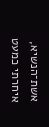אשת־הנשיא, איחרתי כמעט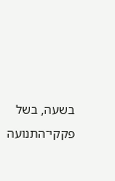בשעה, בשל פקקי־התנועה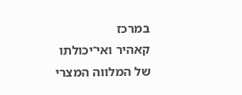במרכז
קאהיר ואי־יכולתו של המלווה המצרי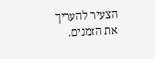הצעיר להעריך את הזמנים.